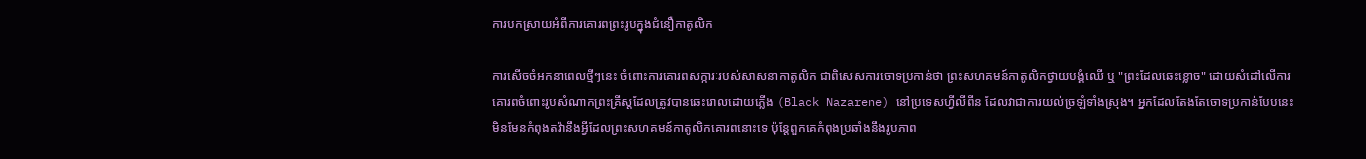ការបកស្រាយអំពីការគោរពព្រះរូបក្នុងជំនឿកាតូលិក

ការសើចចំអកនាពេលថ្មីៗនេះ ចំពោះការគោរពសក្ការៈរបស់សាសនាកាតូលិក ជាពិសេសការចោទប្រកាន់ថា ព្រះសហគមន៍កាតូលិកថ្វាយបង្គំឈើ ឬ "ព្រះដែលឆេះខ្លោច" ដោយសំដៅលើការគោរពចំពោះរូបសំណាកព្រះគ្រីស្តដែលត្រូវបានឆេះរោលដោយភ្លើង (Black Nazarene) នៅប្រទេសហ្វីលីពីន ដែលវាជាការយល់ច្រឡំទាំងស្រុង។ អ្នកដែលតែងតែចោទប្រកាន់បែបនេះ មិនមែនកំពុងតវ៉ានឹងអ្វីដែលព្រះសហគមន៍កាតូលិកគោរពនោះទេ ប៉ុន្តែពួកគេកំពុងប្រឆាំងនឹងរូបភាព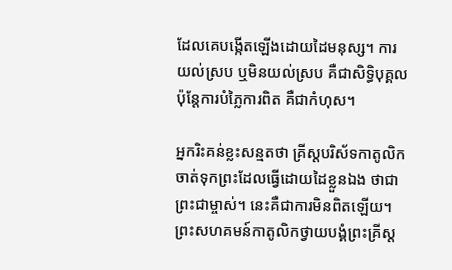ដែលគេបង្កើតឡើងដោយដៃមនុស្ស។ ការយល់ស្រប ឬមិនយល់ស្រប គឺជាសិទ្ធិបុគ្គល ប៉ុន្តែការបំភ្លៃការពិត គឺជាកំហុស។

អ្នករិះគន់ខ្លះសន្មតថា គ្រីស្តបរិស័ទកាតូលិកចាត់ទុកព្រះដែលធ្វើដោយដៃខ្លួនឯង ថាជាព្រះជាម្ចាស់។ នេះគឺជាការមិនពិតឡើយ។ ព្រះសហគមន៍កាតូលិកថ្វាយបង្គំព្រះគ្រីស្ត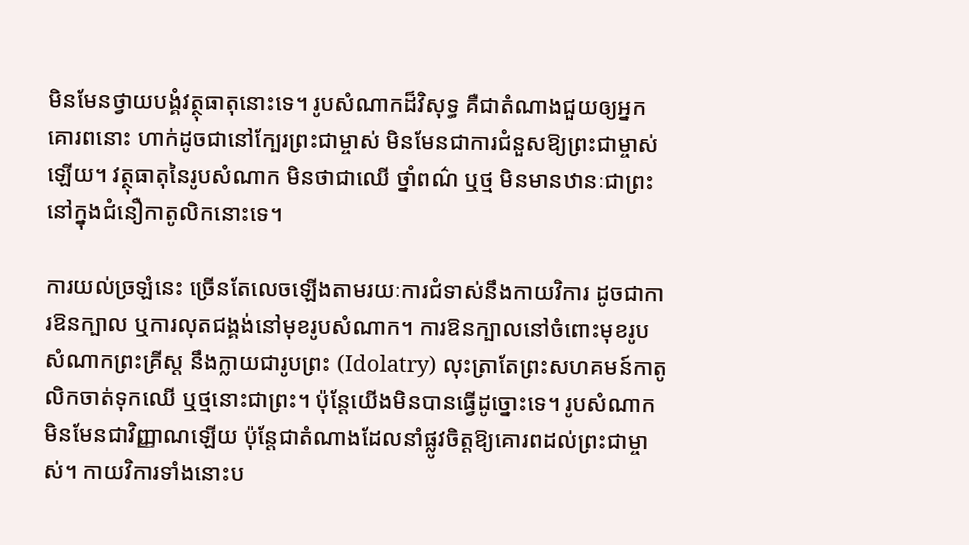មិនមែនថ្វាយបង្គំវត្ថុធាតុនោះទេ។ រូបសំណាកដ៏វិសុទ្ធ គឺជាតំណាងជួយឲ្យអ្នកគោរពនោះ ហាក់ដូចជានៅក្បែរព្រះជាម្ចាស់ មិនមែនជាការជំនួសឱ្យព្រះជាម្ចាស់ឡើយ។ វត្ថុធាតុនៃរូបសំណាក មិនថាជាឈើ ថ្នាំពណ៌ ឬថ្ម មិនមានឋានៈជាព្រះ នៅក្នុងជំនឿកាតូលិកនោះទេ។

ការយល់ច្រឡំនេះ ច្រើនតែលេចឡើងតាមរយៈការជំទាស់នឹងកាយវិការ ដូចជាការឱនក្បាល ឬការលុតជង្គង់នៅមុខរូបសំណាក។ ការឱនក្បាលនៅចំពោះមុខរូបសំណាកព្រះគ្រីស្ត នឹងក្លាយជារូបព្រះ (Idolatry) លុះត្រាតែព្រះសហគមន៍កាតូលិកចាត់ទុកឈើ ឬថ្មនោះជាព្រះ។ ប៉ុន្តែយើងមិនបានធ្វើដូច្នោះទេ។ រូបសំណាក មិនមែនជាវិញ្ញាណឡើយ ប៉ុន្តែជាតំណាងដែលនាំផ្លូវចិត្តឱ្យគោរពដល់ព្រះជាម្ចាស់។ កាយវិការទាំងនោះប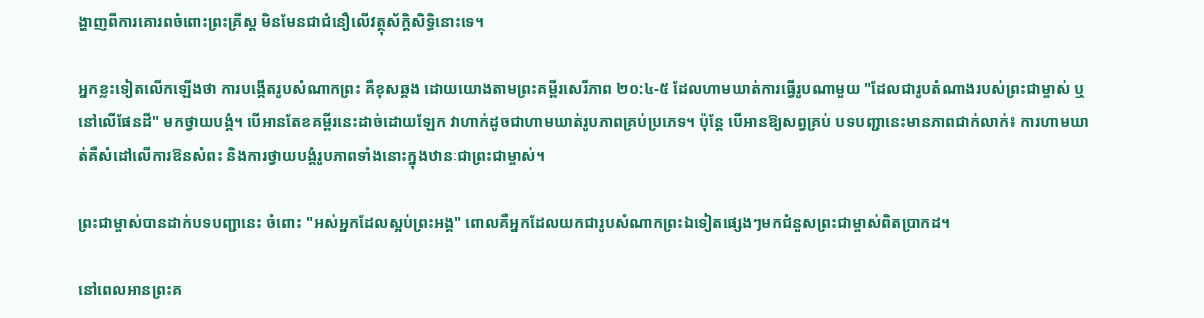ង្ហាញពីការគោរពចំពោះព្រះគ្រីស្ត មិនមែនជាជំនឿលើវត្ថុស័ក្តិសិទ្ធិនោះទេ។

អ្នកខ្លះទៀតលើកឡើងថា ការបង្កើតរូបសំណាកព្រះ គឺខុសឆ្គង ដោយយោងតាមព្រះគម្ពីរសេរីភាព ២០:៤-៥ ដែលហាមឃាត់ការធ្វើរូបណាមួយ "ដែលជារូបតំណាងរបស់ព្រះជាម្ចាស់ ឬ នៅលើផែនដី" មកថ្វាយបង្គំ។ បើអានតែខគម្ពីរនេះដាច់ដោយឡែក វាហាក់ដូចជាហាមឃាត់រូបភាពគ្រប់ប្រភេទ។ ប៉ុន្តែ បើអានឱ្យសព្វគ្រប់ បទបញ្ជានេះមានភាពជាក់លាក់៖ ការហាមឃាត់គឺសំដៅលើការឱនសំពះ និងការថ្វាយបង្គំរូបភាពទាំងនោះក្នុងឋានៈជាព្រះជាម្ចាស់។

ព្រះជាម្ចាស់បានដាក់បទបញ្ជានេះ ចំពោះ "អស់អ្នកដែលស្អប់ព្រះអង្គ" ពោលគឺអ្នកដែលយកជារូបសំណាកព្រះឯទៀតផ្សេងៗមកជំនួសព្រះជាម្ចាស់ពិតប្រាកដ។

នៅពេលអានព្រះគ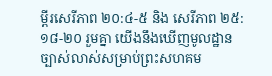ម្ពីរសេរីភាព ២០:៤-៥ និង សេរីភាព ២៥:១៨-២០ រួមគ្នា យើងនឹងឃើញមូលដ្ឋានច្បាស់លាស់សម្រាប់ព្រះសហគម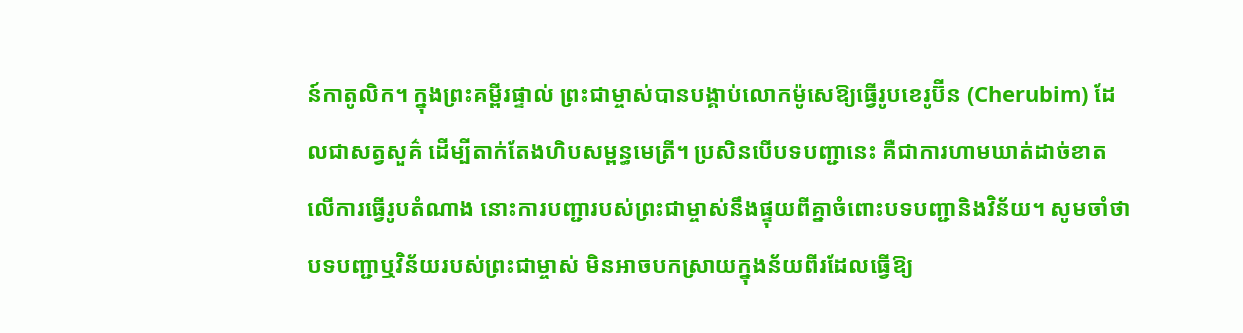ន៍កាតូលិក។ ក្នុងព្រះគម្ពីរផ្ទាល់ ព្រះជាម្ចាស់បានបង្គាប់លោកម៉ូសេឱ្យធ្វើរូបខេរូប៊ីន (Cherubim) ដែលជាសត្វសួគ៌ ដើម្បីតាក់តែងហិបសម្ពន្ធមេត្រី។ ប្រសិនបើបទបញ្ជានេះ គឺជាការហាមឃាត់ដាច់ខាតលើការធ្វើរូបតំណាង នោះការបញ្ជារបស់ព្រះជាម្ចាស់នឹងផ្ទុយពីគ្នាចំពោះបទបញ្ជានិងវិន័យ។ សូមចាំថា បទបញ្ជាឬវិន័យរបស់ព្រះជាម្ចាស់ មិនអាចបកស្រាយក្នុងន័យពីរដែលធ្វើឱ្យ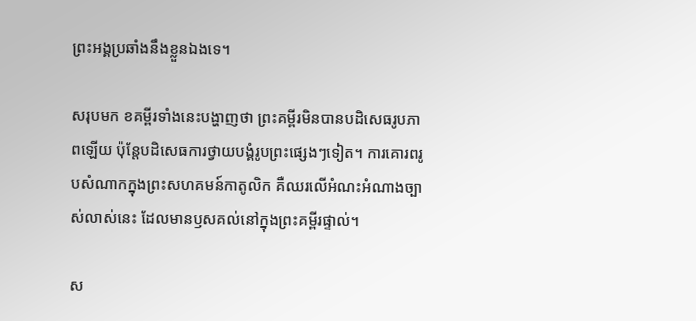ព្រះអង្គប្រឆាំងនឹងខ្លួនឯងទេ។

សរុបមក ខគម្ពីរទាំងនេះបង្ហាញថា ព្រះគម្ពីរមិនបានបដិសេធរូបភាពឡើយ ប៉ុន្តែបដិសេធការថ្វាយបង្គំរូបព្រះផ្សេងៗទៀត។ ការគោរពរូបសំណាកក្នុងព្រះសហគមន៍កាតូលិក គឺឈរលើអំណះអំណាងច្បាស់លាស់នេះ ដែលមានឫសគល់នៅក្នុងព្រះគម្ពីរផ្ទាល់។

ស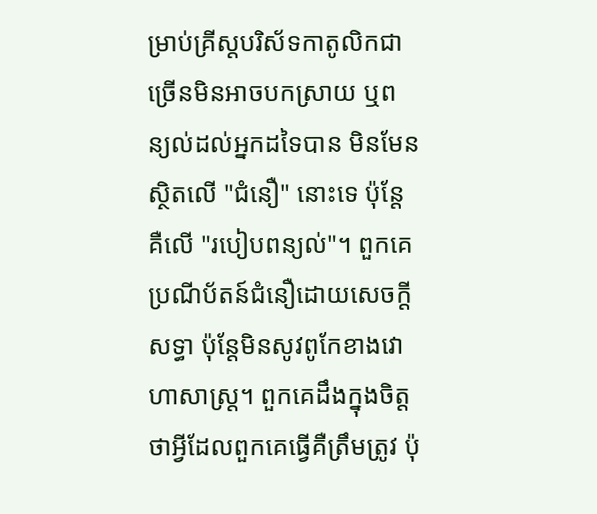ម្រាប់គ្រីស្តបរិស័ទកាតូលិកជាច្រើនមិនអាចបកស្រាយ ឬពន្យល់ដល់អ្នកដទៃបាន មិនមែនស្ថិតលើ "ជំនឿ" នោះទេ ប៉ុន្តែគឺលើ "របៀបពន្យល់"។ ពួកគេប្រណីប័តន៍ជំនឿដោយសេចក្តីសទ្ធា ប៉ុន្តែមិនសូវពូកែខាងវោហាសាស្ត្រ។ ពួកគេដឹងក្នុងចិត្តថាអ្វីដែលពួកគេធ្វើគឺត្រឹមត្រូវ ប៉ុ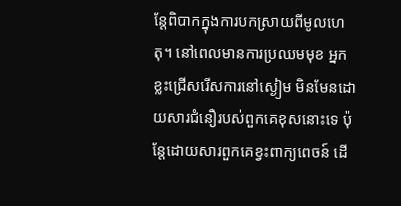ន្តែពិបាកក្នុងការបកស្រាយពីមូលហេតុ។ នៅពេលមានការប្រឈមមុខ អ្នកខ្លះជ្រើសរើសការនៅស្ងៀម មិនមែនដោយសារជំនឿរបស់ពួកគេខុសនោះទេ ប៉ុន្តែដោយសារពួកគេខ្វះពាក្យពេចន៍ ដើ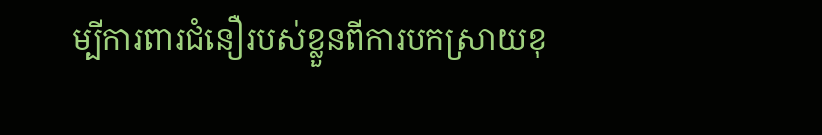ម្បីការពារជំនឿរបស់ខ្លួនពីការបកស្រាយខុ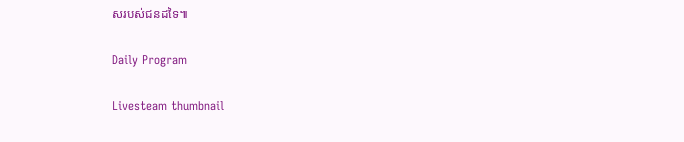សរបស់ជនដទៃ៕

Daily Program

Livesteam thumbnail